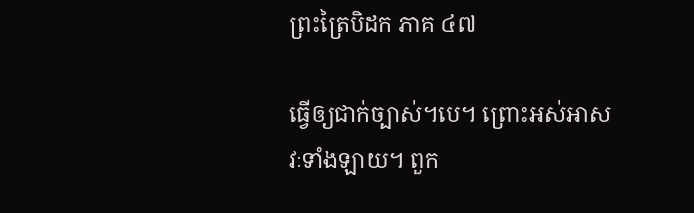ព្រះត្រៃបិដក ភាគ ៤៧

ធ្វើឲ្យជាក់ច្បាស់។បេ។ ព្រោះអស់អាសវៈទាំងឡាយ។ ពួក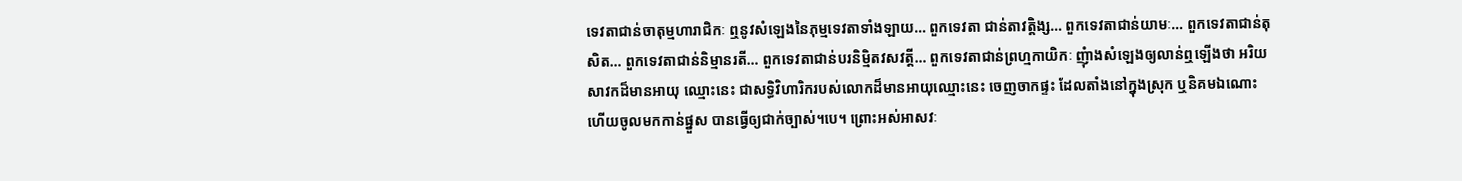ទេវតាជាន់ចាតុម្មហារាជិកៈ ឮនូវសំឡេងនៃភុម្មទេវតាទាំងឡាយ… ពួកទេវតា ជាន់តាវត្តិង្ស… ពួកទេវតាជាន់យាមៈ… ពួកទេវតាជាន់តុសិត… ពួកទេវតាជាន់និម្មានរតី… ពួកទេវតាជាន់បរនិម្មិតវសវត្តី… ពួកទេវតាជាន់ព្រហ្មកាយិកៈ ញុំាងសំឡេងឲ្យលាន់ឮឡើងថា អរិយសាវកដ៏មានអាយុ ឈ្មោះនេះ ជាសទ្ធិវិហារិករបស់លោកដ៏មានអាយុឈ្មោះនេះ ចេញចាកផ្ទះ ដែលតាំងនៅក្នុងស្រុក ឬនិគមឯណោះ ហើយចូលមកកាន់ផ្នួស បានធ្វើឲ្យជាក់ច្បាស់។បេ។ ព្រោះអស់អាសវៈ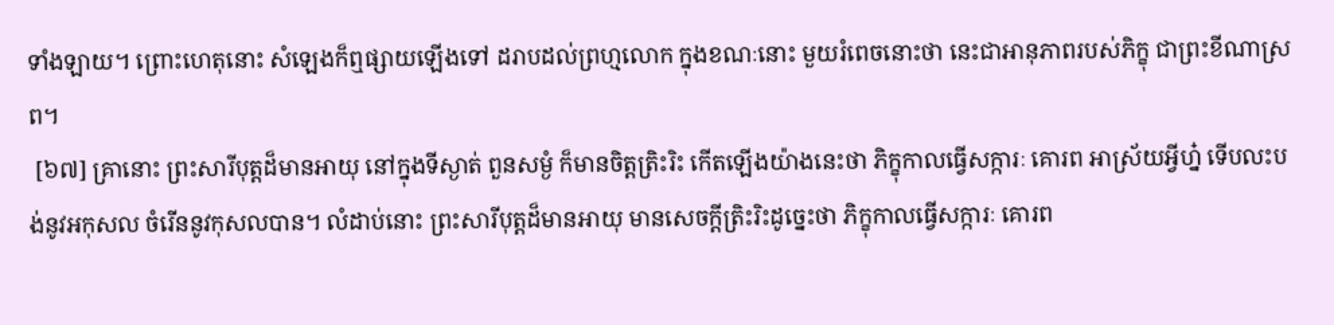ទាំងឡាយ។ ព្រោះហេតុនោះ សំឡេងក៏ឮផ្សាយឡើងទៅ ដរាបដល់ព្រហ្មលោក ក្នុងខណៈនោះ មួយរំពេចនោះថា នេះជាអានុភាពរបស់ភិក្ខុ ជាព្រះខីណាស្រព។
 [៦៧] គ្រានោះ ព្រះសារីបុត្តដ៏មានអាយុ នៅក្នុងទីស្ងាត់ ពួនសម្ងំ ក៏មានចិត្តត្រិះរិះ កើតឡើងយ៉ាងនេះថា ភិក្ខុកាលធ្វើសក្ការៈ គោរព អាស្រ័យអ្វីហ្ន៎ ទើបលះបង់នូវអកុសល ចំរើននូវកុសលបាន។ លំដាប់នោះ ព្រះសារីបុត្តដ៏មានអាយុ មានសេចក្តីត្រិះរិះដូច្នេះថា ភិក្ខុកាលធ្វើសក្ការៈ គោរព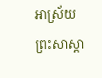អាស្រ័យព្រះសាស្តា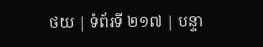ថយ | ទំព័រទី ២១៧ | បន្ទា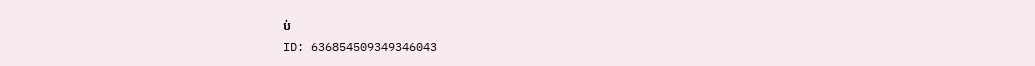ប់
ID: 636854509349346043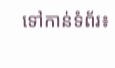ទៅកាន់ទំព័រ៖